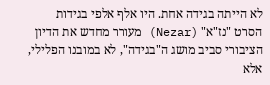לא הייתה בגידה אחת. היו אלף אלפי בגידות
הסרט "נז"א" (Nezar) מעורר מחדש את הדיון הציבורי סביב מושג ה"בגידה", לא במובנו הפלילי, אלא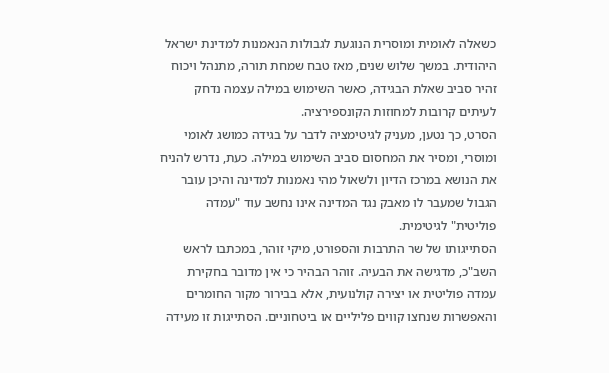כשאלה לאומית ומוסרית הנוגעת לגבולות הנאמנות למדינת ישראל היהודית. במשך שלוש שנים, מאז טבח שמחת תורה, מתנהל ויכוח זהיר סביב שאלת הבגידה, כאשר השימוש במילה עצמה נדחק לעיתים קרובות למחוזות הקונספירציה.
הסרט, כך נטען, מעניק לגיטימציה לדבר על בגידה כמושג לאומי ומוסרי, ומסיר את המחסום סביב השימוש במילה. כעת, נדרש להניח את הנושא במרכז הדיון ולשאול מהי נאמנות למדינה והיכן עובר הגבול שמעבר לו מאבק נגד המדינה אינו נחשב עוד "עמדה פוליטית" לגיטימית.
הסתייגותו של שר התרבות והספורט, מיקי זוהר, במכתבו לראש השב"כ, מדגישה את הבעיה. זוהר הבהיר כי אין מדובר בחקירת עמדה פוליטית או יצירה קולנועית, אלא בבירור מקור החומרים והאפשרות שנחצו קווים פליליים או ביטחוניים. הסתייגות זו מעידה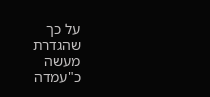על כך שהגדרת מעשה כ"עמדה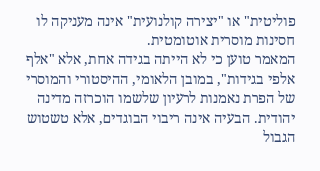פוליטית" או "יצירה קולנועית" אינה מעניקה לו חסינות מוסרית אוטומטית.
המאמר טוען כי לא הייתה בגידה אחת, אלא "אלף אלפי בגידות", במובן הלאומי, ההיסטורי והמוסרי של הפרת נאמנות לרעיון שלשמו הוכרזה מדינה יהודית. הבעיה אינה ריבוי הבוגדים, אלא טשטוש הגבול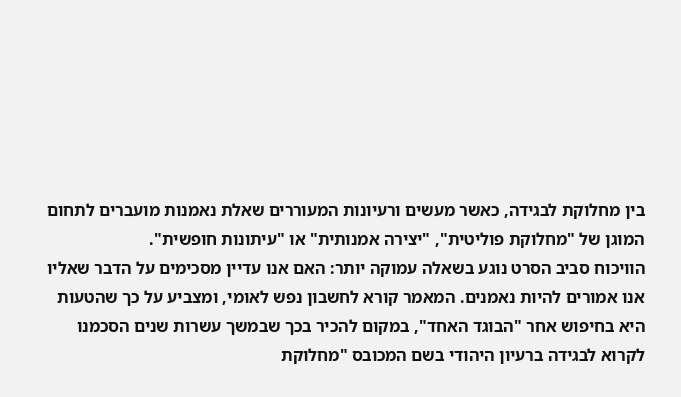בין מחלוקת לבגידה, כאשר מעשים ורעיונות המעוררים שאלת נאמנות מועברים לתחום המוגן של "מחלוקת פוליטית", "יצירה אמנותית" או "עיתונות חופשית".
הוויכוח סביב הסרט נוגע בשאלה עמוקה יותר: האם אנו עדיין מסכימים על הדבר שאליו אנו אמורים להיות נאמנים. המאמר קורא לחשבון נפש לאומי, ומצביע על כך שהטעות היא בחיפוש אחר "הבוגד האחד", במקום להכיר בכך שבמשך עשרות שנים הסכמנו לקרוא לבגידה ברעיון היהודי בשם המכובס "מחלוקת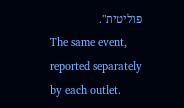פוליטית".
The same event, reported separately by each outlet.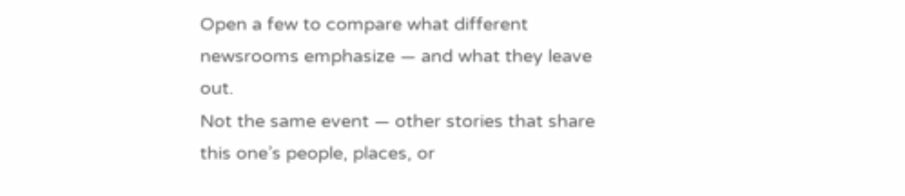Open a few to compare what different newsrooms emphasize — and what they leave out.
Not the same event — other stories that share this one’s people, places, or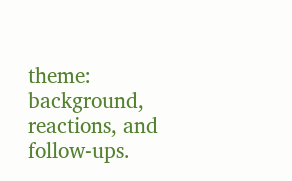theme: background, reactions, and follow-ups.